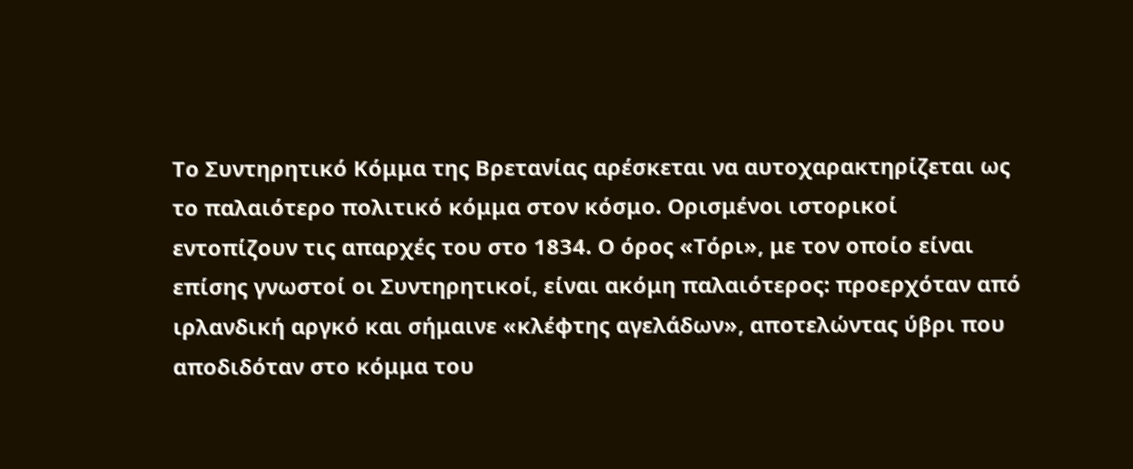Το Συντηρητικό Κόμμα της Βρετανίας αρέσκεται να αυτοχαρακτηρίζεται ως το παλαιότερο πολιτικό κόμμα στον κόσμο. Ορισμένοι ιστορικοί εντοπίζουν τις απαρχές του στο 1834. Ο όρος «Τόρι», με τον οποίο είναι επίσης γνωστοί οι Συντηρητικοί, είναι ακόμη παλαιότερος: προερχόταν από ιρλανδική αργκό και σήμαινε «κλέφτης αγελάδων», αποτελώντας ύβρι που αποδιδόταν στο κόμμα του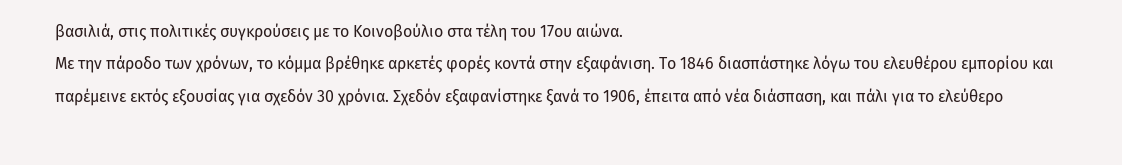βασιλιά, στις πολιτικές συγκρούσεις με το Κοινοβούλιο στα τέλη του 17ου αιώνα.
Με την πάροδο των χρόνων, το κόμμα βρέθηκε αρκετές φορές κοντά στην εξαφάνιση. Το 1846 διασπάστηκε λόγω του ελευθέρου εμπορίου και παρέμεινε εκτός εξουσίας για σχεδόν 30 χρόνια. Σχεδόν εξαφανίστηκε ξανά το 1906, έπειτα από νέα διάσπαση, και πάλι για το ελεύθερο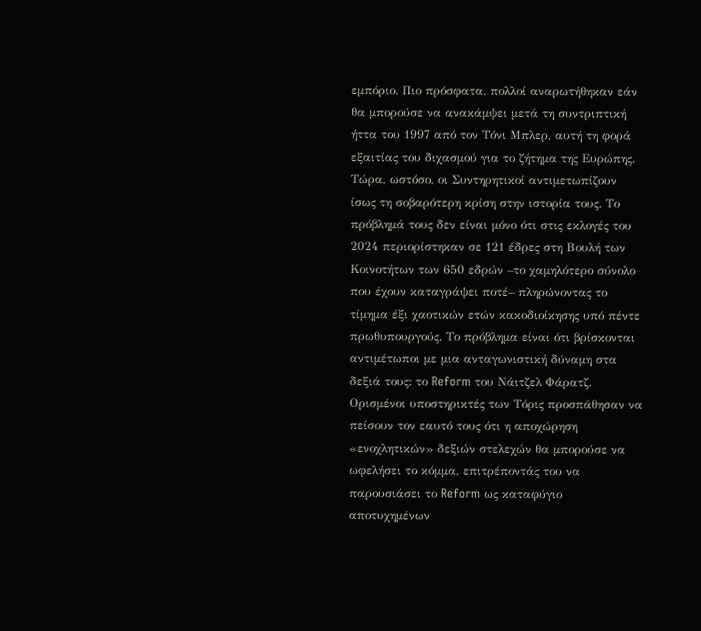εμπόριο. Πιο πρόσφατα, πολλοί αναρωτήθηκαν εάν θα μπορούσε να ανακάμψει μετά τη συντριπτική ήττα του 1997 από τον Τόνι Μπλερ, αυτή τη φορά εξαιτίας του διχασμού για το ζήτημα της Ευρώπης.
Τώρα, ωστόσο, οι Συντηρητικοί αντιμετωπίζουν ίσως τη σοβαρότερη κρίση στην ιστορία τους. Το πρόβλημά τους δεν είναι μόνο ότι στις εκλογές του 2024 περιορίστηκαν σε 121 έδρες στη Βουλή των Κοινοτήτων των 650 εδρών –το χαμηλότερο σύνολο που έχουν καταγράψει ποτέ– πληρώνοντας το τίμημα έξι χαοτικών ετών κακοδιοίκησης υπό πέντε πρωθυπουργούς. Το πρόβλημα είναι ότι βρίσκονται αντιμέτωποι με μια ανταγωνιστική δύναμη στα δεξιά τους: το Reform του Νάιτζελ Φάρατζ.
Ορισμένοι υποστηρικτές των Τόρις προσπάθησαν να πείσουν τον εαυτό τους ότι η αποχώρηση «ενοχλητικών» δεξιών στελεχών θα μπορούσε να ωφελήσει το κόμμα, επιτρέποντάς του να παρουσιάσει το Reform ως καταφύγιο αποτυχημένων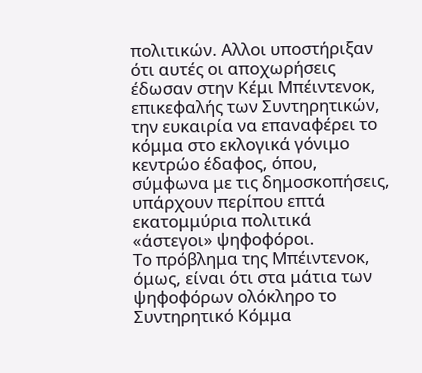πολιτικών. Αλλοι υποστήριξαν ότι αυτές οι αποχωρήσεις έδωσαν στην Κέμι Μπέιντενοκ, επικεφαλής των Συντηρητικών, την ευκαιρία να επαναφέρει το κόμμα στο εκλογικά γόνιμο κεντρώο έδαφος, όπου, σύμφωνα με τις δημοσκοπήσεις, υπάρχουν περίπου επτά εκατομμύρια πολιτικά «άστεγοι» ψηφοφόροι.
Το πρόβλημα της Μπέιντενοκ, όμως, είναι ότι στα μάτια των ψηφοφόρων ολόκληρο το Συντηρητικό Κόμμα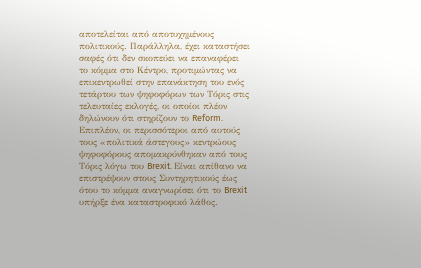αποτελείται από αποτυχημένους πολιτικούς. Παράλληλα, έχει καταστήσει σαφές ότι δεν σκοπεύει να επαναφέρει το κόμμα στο Kέντρο, προτιμώντας να επικεντρωθεί στην επανάκτηση του ενός τετάρτου των ψηφοφόρων των Τόρις στις τελευταίες εκλογές, οι οποίοι πλέον δηλώνουν ότι στηρίζουν το Reform. Επιπλέον, οι περισσότεροι από αυτούς τους «πολιτικά άστεγους» κεντρώους ψηφοφόρους απομακρύνθηκαν από τους Τόρις λόγω του Brexit. Είναι απίθανο να επιστρέψουν στους Συντηρητικούς έως ότου το κόμμα αναγνωρίσει ότι το Brexit υπήρξε ένα καταστροφικό λάθος.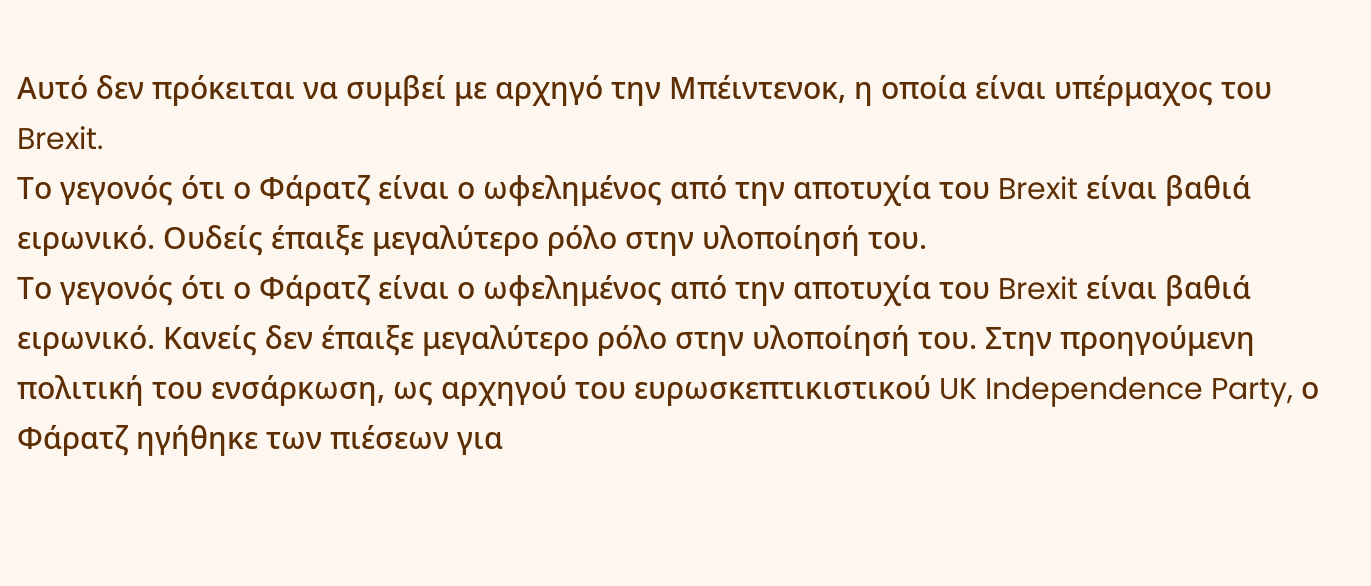Αυτό δεν πρόκειται να συμβεί με αρχηγό την Μπέιντενοκ, η οποία είναι υπέρμαχος του Brexit.
Το γεγονός ότι ο Φάρατζ είναι ο ωφελημένος από την αποτυχία του Brexit είναι βαθιά ειρωνικό. Ουδείς έπαιξε μεγαλύτερο ρόλο στην υλοποίησή του.
Το γεγονός ότι ο Φάρατζ είναι ο ωφελημένος από την αποτυχία του Brexit είναι βαθιά ειρωνικό. Kανείς δεν έπαιξε μεγαλύτερο ρόλο στην υλοποίησή του. Στην προηγούμενη πολιτική του ενσάρκωση, ως αρχηγού του ευρωσκεπτικιστικού UK Independence Party, ο Φάρατζ ηγήθηκε των πιέσεων για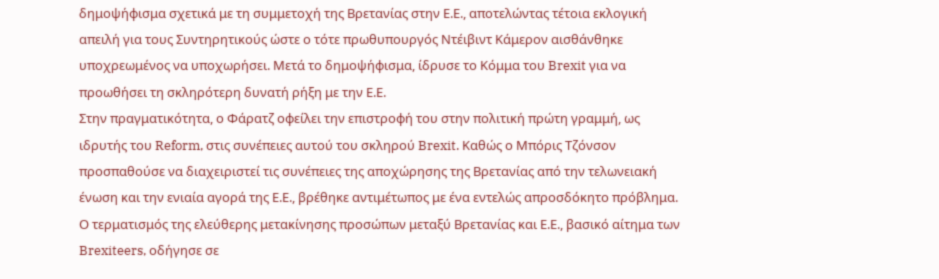δημοψήφισμα σχετικά με τη συμμετοχή της Βρετανίας στην Ε.Ε., αποτελώντας τέτοια εκλογική απειλή για τους Συντηρητικούς ώστε ο τότε πρωθυπουργός Ντέιβιντ Κάμερον αισθάνθηκε υποχρεωμένος να υποχωρήσει. Μετά το δημοψήφισμα, ίδρυσε το Κόμμα του Brexit για να προωθήσει τη σκληρότερη δυνατή ρήξη με την Ε.Ε.
Στην πραγματικότητα, ο Φάρατζ οφείλει την επιστροφή του στην πολιτική πρώτη γραμμή, ως ιδρυτής του Reform, στις συνέπειες αυτού του σκληρού Brexit. Καθώς ο Μπόρις Τζόνσον προσπαθούσε να διαχειριστεί τις συνέπειες της αποχώρησης της Βρετανίας από την τελωνειακή ένωση και την ενιαία αγορά της Ε.Ε., βρέθηκε αντιμέτωπος με ένα εντελώς απροσδόκητο πρόβλημα. Ο τερματισμός της ελεύθερης μετακίνησης προσώπων μεταξύ Βρετανίας και Ε.Ε., βασικό αίτημα των Brexiteers, οδήγησε σε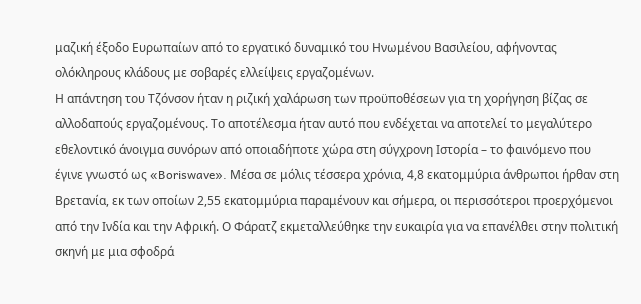μαζική έξοδο Ευρωπαίων από το εργατικό δυναμικό του Ηνωμένου Βασιλείου, αφήνοντας ολόκληρους κλάδους με σοβαρές ελλείψεις εργαζομένων.
Η απάντηση του Τζόνσον ήταν η ριζική χαλάρωση των προϋποθέσεων για τη χορήγηση βίζας σε αλλοδαπούς εργαζομένους. Το αποτέλεσμα ήταν αυτό που ενδέχεται να αποτελεί το μεγαλύτερο εθελοντικό άνοιγμα συνόρων από οποιαδήποτε χώρα στη σύγχρονη Ιστορία – το φαινόμενο που έγινε γνωστό ως «Boriswave». Μέσα σε μόλις τέσσερα χρόνια, 4,8 εκατομμύρια άνθρωποι ήρθαν στη Βρετανία, εκ των οποίων 2,55 εκατομμύρια παραμένουν και σήμερα, οι περισσότεροι προερχόμενοι από την Ινδία και την Αφρική. Ο Φάρατζ εκμεταλλεύθηκε την ευκαιρία για να επανέλθει στην πολιτική σκηνή με μια σφοδρά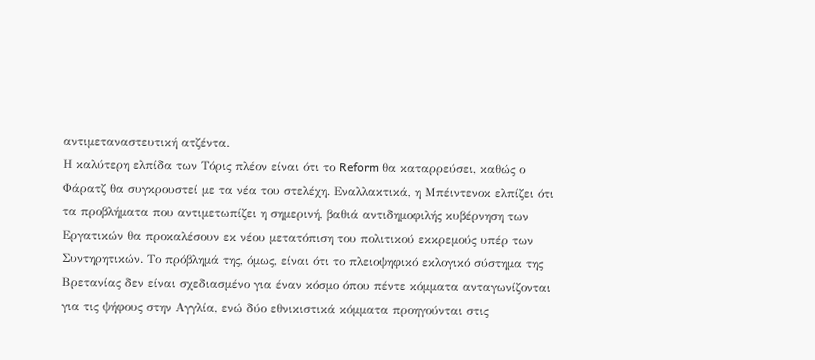αντιμεταναστευτική ατζέντα.
Η καλύτερη ελπίδα των Τόρις πλέον είναι ότι το Reform θα καταρρεύσει, καθώς ο Φάρατζ θα συγκρουστεί με τα νέα του στελέχη. Εναλλακτικά, η Μπέιντενοκ ελπίζει ότι τα προβλήματα που αντιμετωπίζει η σημερινή, βαθιά αντιδημοφιλής κυβέρνηση των Εργατικών θα προκαλέσουν εκ νέου μετατόπιση του πολιτικού εκκρεμούς υπέρ των Συντηρητικών. Το πρόβλημά της, όμως, είναι ότι το πλειοψηφικό εκλογικό σύστημα της Βρετανίας δεν είναι σχεδιασμένο για έναν κόσμο όπου πέντε κόμματα ανταγωνίζονται για τις ψήφους στην Αγγλία, ενώ δύο εθνικιστικά κόμματα προηγούνται στις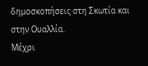δημοσκοπήσεις στη Σκωτία και στην Ουαλλία.
Μέχρι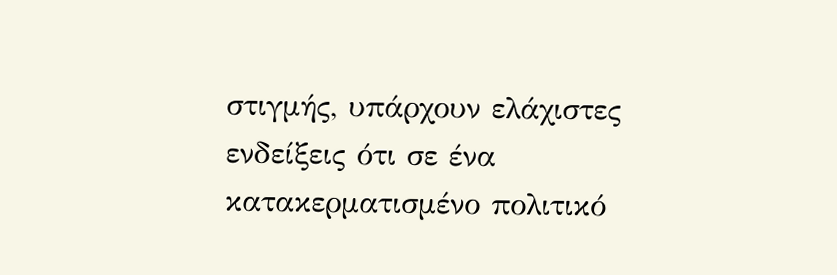στιγμής, υπάρχουν ελάχιστες ενδείξεις ότι σε ένα κατακερματισμένο πολιτικό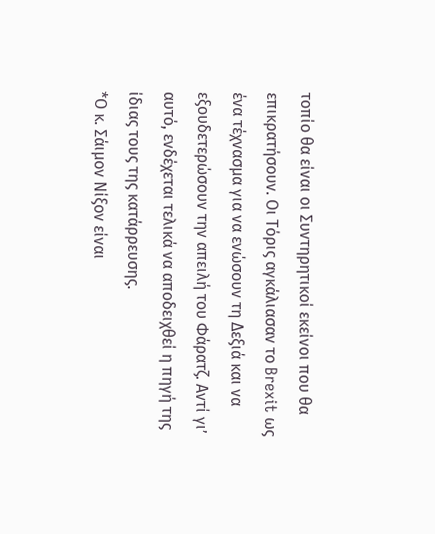τοπίο θα είναι οι Συντηρητικοί εκείνοι που θα επικρατήσουν. Οι Τόρις αγκάλιασαν το Brexit ως ένα τέχνασμα για να ενώσουν τη Δεξιά και να εξουδετερώσουν την απειλή του Φάρατζ. Αντί γι’ αυτό, ενδέχεται τελικά να αποδειχθεί η πηγή της ίδιας τους της κατάρρευσης.
*Ο κ. Σάιμον Νίξον είναι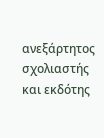ανεξάρτητος σχολιαστής και εκδότης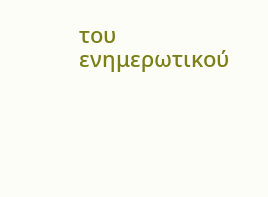του ενημερωτικού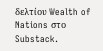δελτίου Wealth of Nations στο Substack.